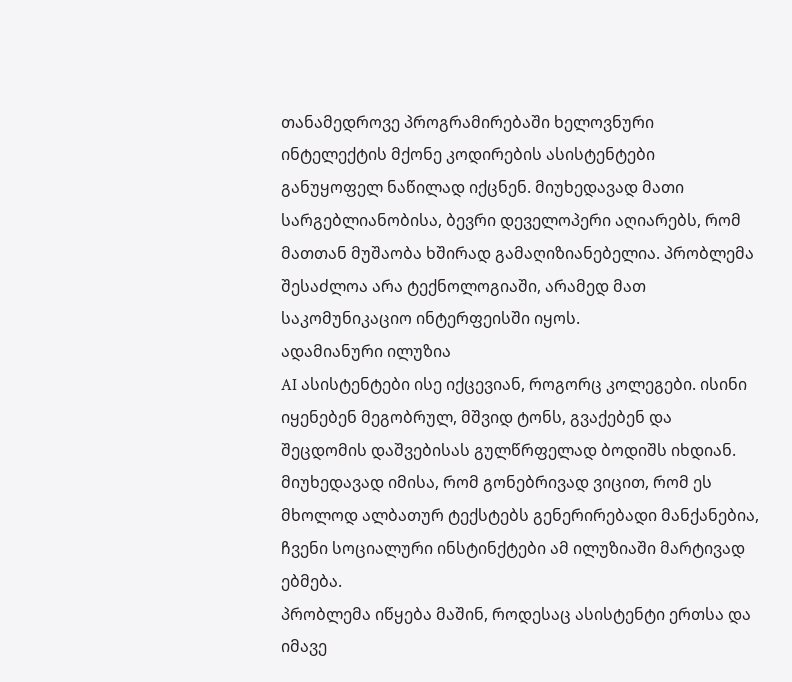თანამედროვე პროგრამირებაში ხელოვნური ინტელექტის მქონე კოდირების ასისტენტები განუყოფელ ნაწილად იქცნენ. მიუხედავად მათი სარგებლიანობისა, ბევრი დეველოპერი აღიარებს, რომ მათთან მუშაობა ხშირად გამაღიზიანებელია. პრობლემა შესაძლოა არა ტექნოლოგიაში, არამედ მათ საკომუნიკაციო ინტერფეისში იყოს.
ადამიანური ილუზია
AI ასისტენტები ისე იქცევიან, როგორც კოლეგები. ისინი იყენებენ მეგობრულ, მშვიდ ტონს, გვაქებენ და შეცდომის დაშვებისას გულწრფელად ბოდიშს იხდიან. მიუხედავად იმისა, რომ გონებრივად ვიცით, რომ ეს მხოლოდ ალბათურ ტექსტებს გენერირებადი მანქანებია, ჩვენი სოციალური ინსტინქტები ამ ილუზიაში მარტივად ებმება.
პრობლემა იწყება მაშინ, როდესაც ასისტენტი ერთსა და იმავე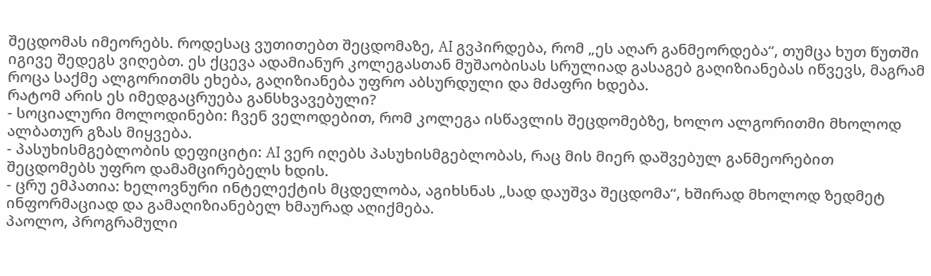შეცდომას იმეორებს. როდესაც ვუთითებთ შეცდომაზე, AI გვპირდება, რომ „ეს აღარ განმეორდება“, თუმცა ხუთ წუთში იგივე შედეგს ვიღებთ. ეს ქცევა ადამიანურ კოლეგასთან მუშაობისას სრულიად გასაგებ გაღიზიანებას იწვევს, მაგრამ როცა საქმე ალგორითმს ეხება, გაღიზიანება უფრო აბსურდული და მძაფრი ხდება.
რატომ არის ეს იმედგაცრუება განსხვავებული?
- სოციალური მოლოდინები: ჩვენ ველოდებით, რომ კოლეგა ისწავლის შეცდომებზე, ხოლო ალგორითმი მხოლოდ ალბათურ გზას მიყვება.
- პასუხისმგებლობის დეფიციტი: AI ვერ იღებს პასუხისმგებლობას, რაც მის მიერ დაშვებულ განმეორებით შეცდომებს უფრო დამამცირებელს ხდის.
- ცრუ ემპათია: ხელოვნური ინტელექტის მცდელობა, აგიხსნას „სად დაუშვა შეცდომა“, ხშირად მხოლოდ ზედმეტ ინფორმაციად და გამაღიზიანებელ ხმაურად აღიქმება.
პაოლო, პროგრამული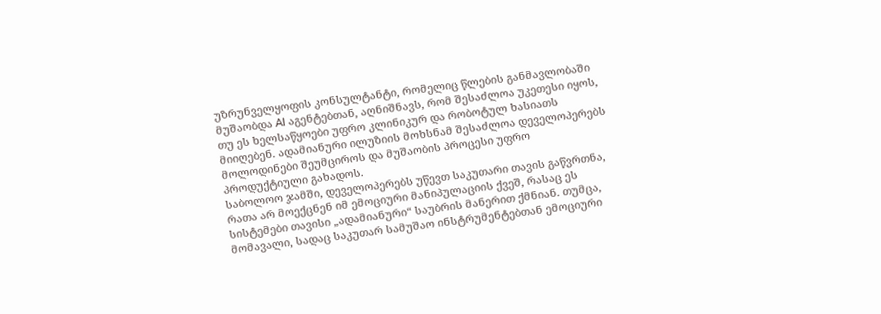უზრუნველყოფის კონსულტანტი, რომელიც წლების განმავლობაში მუშაობდა AI აგენტებთან, აღნიშნავს, რომ შესაძლოა უკეთესი იყოს, თუ ეს ხელსაწყოები უფრო კლინიკურ და რობოტულ ხასიათს მიიღებენ. ადამიანური ილუზიის მოხსნამ შესაძლოა დეველოპერებს მოლოდინები შეუმციროს და მუშაობის პროცესი უფრო პროდუქტიული გახადოს.
საბოლოო ჯამში, დეველოპერებს უწევთ საკუთარი თავის გაწვრთნა, რათა არ მოექცნენ იმ ემოციური მანიპულაციის ქვეშ, რასაც ეს სისტემები თავისი „ადამიანური“ საუბრის მანერით ქმნიან. თუმცა, მომავალი, სადაც საკუთარ სამუშაო ინსტრუმენტებთან ემოციური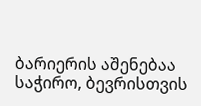ბარიერის აშენებაა საჭირო, ბევრისთვის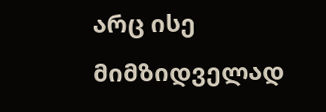არც ისე მიმზიდველად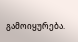გამოიყურება.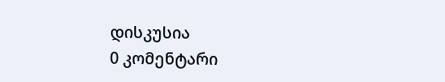დისკუსია
0 კომენტარი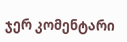ჯერ კომენტარი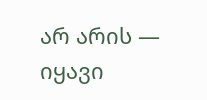არ არის — იყავი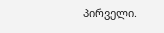პირველი.